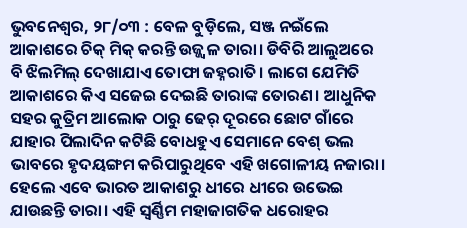ଭୁବନେଶ୍ଵର, ୨୮/୦୩ : ବେଳ ବୁଡ଼ିଲେ, ସଞ୍ଜ ନଇଁଲେ ଆକାଶରେ ଚିକ୍ ମିକ୍ କରନ୍ତି ଉଜ୍ଜ୍ଵଳ ତାରା। ଡିବିରି ଆଲୁଅରେ ବି ଝିଲମିଲ୍ ଦେଖାଯାଏ ତୋଫା ଜହ୍ନରାତି। ଲାଗେ ଯେମିତି ଆକାଶରେ କିଏ ସଜେଇ ଦେଇଛି ତାରାଙ୍କ ତୋରଣ। ଆଧୁନିକ ସହର କୁତ୍ରିମ ଆଲୋକ ଠାରୁ ଢେର୍ ଦୂରରେ ଛୋଟ ଗାଁରେ ଯାହାର ପିଲାଦିନ କଟିଛି ବୋଧହୁଏ ସେମାନେ ବେଶ୍ ଭଲ ଭାବରେ ହୃଦୟଙ୍ଗମ କରିପାରୁଥିବେ ଏହି ଖଗୋଳୀୟ ନଜାରା। ହେଲେ ଏବେ ଭାରତ ଆକାଶରୁ ଧୀରେ ଧୀରେ ଉଭେଇ ଯାଉଛନ୍ତି ତାରା। ଏହି ସ୍ଵର୍ଣ୍ଣିମ ମହାଜାଗତିକ ଧରୋହର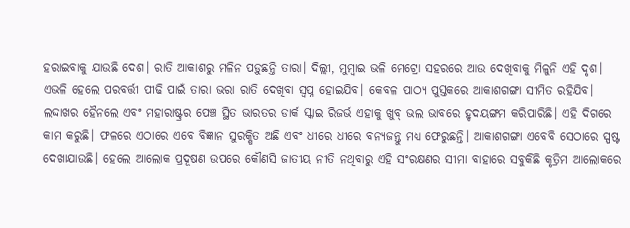ହରାଇବାକୁ ଯାଉଛି ଦେଶ। ରାତି ଆକାଶରୁ ମଳିନ ପଡ଼ୁଛନ୍ତି ତାରା। ଦିଲ୍ଲୀ, ମୁମ୍ଵାଇ ଭଳି ମେଟ୍ରୋ ସହରରେ ଆଉ ଦେଖିବାକୁ ମିଳୁନି ଏହି ଦୃଶ। ଏଭଳି ହେଲେ ପରବର୍ତ୍ତୀ ପୀଢି ପାଇଁ ତାରା ଭରା ରାତି ଦେଖିବା ସ୍ଵପ୍ନ ହୋଇଯିବ। କେବଳ ପାଠ୍ୟ ପୁସ୍ତକରେ ଆକାଶଗଙ୍ଗା ସୀମିତ ରହିଯିବ।
ଲଦ୍ଦାଖର ହୈନଲେ ଏବଂ ମହାରାଷ୍ଟ୍ରର ପେଞ୍ଚ ସ୍ଥିତ ଭାରତର ଡାର୍କ ସ୍କାଇ ରିଜର୍ଭ ଏହାକୁ ଖୁବ୍ ଭଲ ଭାବରେ ହୃଦୟଙ୍ଗମ କରିପାରିଛି। ଏହି ଦିଗରେ କାମ କରୁଛି। ଫଳରେ ଏଠାରେ ଏବେ ବିଜ୍ଞାନ ସୁରକ୍ଷିତ ଅଛି ଏବଂ ଧୀରେ ଧୀରେ ବନ୍ୟଜନ୍ତୁ ମଧ୍ୟ ଫେରୁଛନ୍ତି। ଆକାଶଗଙ୍ଗା ଏବେବି ସେଠାରେ ସ୍ପଷ୍ଟ ଦେଖାଯାଉଛି। ହେଲେ ଆଲୋକ ପ୍ରଦୂଷଣ ଉପରେ କୌଣସି ଜାତୀୟ ନୀତି ନଥିବାରୁ ଏହି ସଂରକ୍ଷଣର ସୀମା ବାହାରେ ସବୁକିଛି କୃତ୍ରିମ ଆଲୋକରେ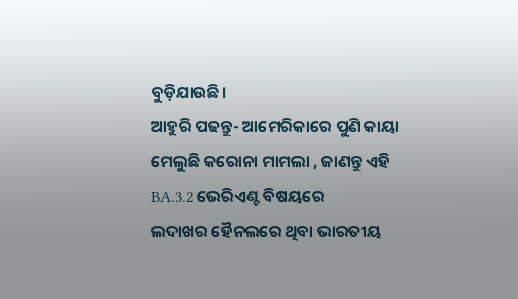ବୁଡ଼ିଯାଉଛି।
ଆହୁରି ପଢନ୍ତୁ- ଆମେରିକାରେ ପୁଣି କାୟା ମେଲୁଛି କରୋନା ମାମଲା , ଜାଣନ୍ତୁ ଏହି BA.3.2 ଭେରିଏଣ୍ଟ ବିଷୟରେ
ଲଦାଖର ହୈନଲରେ ଥିବା ଭାରତୀୟ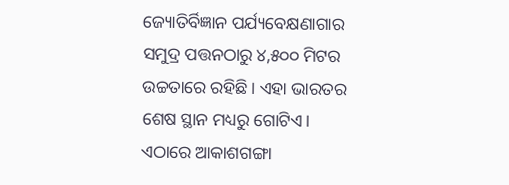ଜ୍ୟୋତିର୍ବିଜ୍ଞାନ ପର୍ଯ୍ୟବେକ୍ଷଣାଗାର ସମୁଦ୍ର ପତ୍ତନଠାରୁ ୪,୫୦୦ ମିଟର ଉଚ୍ଚତାରେ ରହିଛି। ଏହା ଭାରତର ଶେଷ ସ୍ଥାନ ମଧ୍ୟରୁ ଗୋଟିଏ। ଏଠାରେ ଆକାଶଗଙ୍ଗା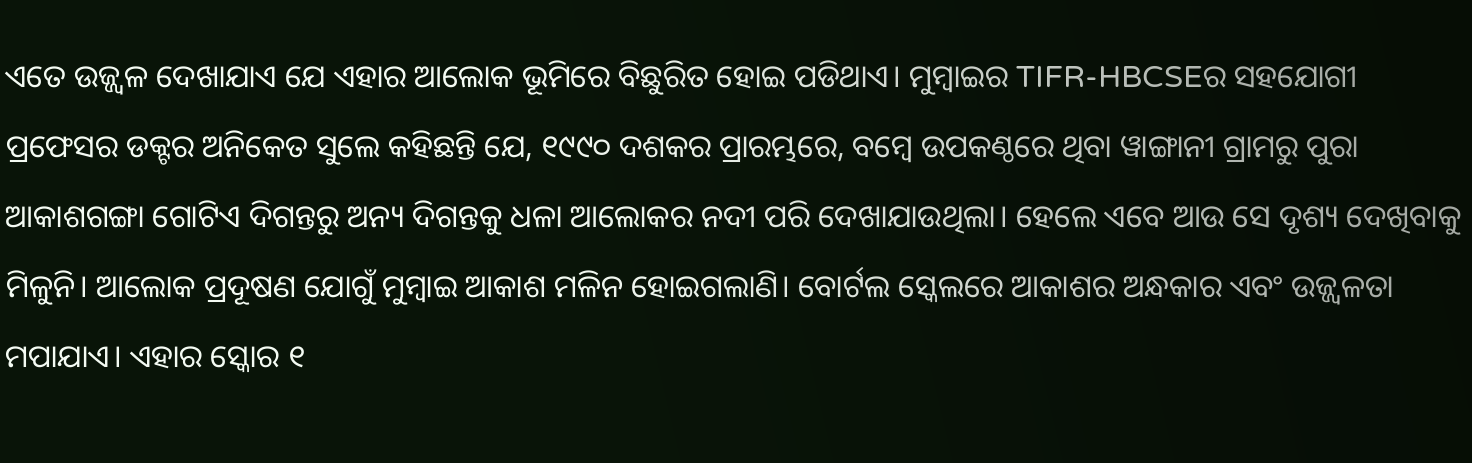ଏତେ ଉଜ୍ଜ୍ୱଳ ଦେଖାଯାଏ ଯେ ଏହାର ଆଲୋକ ଭୂମିରେ ବିଛୁରିତ ହୋଇ ପଡିଥାଏ। ମୁମ୍ବାଇର TIFR-HBCSEର ସହଯୋଗୀ ପ୍ରଫେସର ଡକ୍ଟର ଅନିକେତ ସୁଲେ କହିଛନ୍ତି ଯେ, ୧୯୯୦ ଦଶକର ପ୍ରାରମ୍ଭରେ, ବମ୍ବେ ଉପକଣ୍ଠରେ ଥିବା ୱାଙ୍ଗାନୀ ଗ୍ରାମରୁ ପୁରା ଆକାଶଗଙ୍ଗା ଗୋଟିଏ ଦିଗନ୍ତରୁ ଅନ୍ୟ ଦିଗନ୍ତକୁ ଧଳା ଆଲୋକର ନଦୀ ପରି ଦେଖାଯାଉଥିଲା। ହେଲେ ଏବେ ଆଉ ସେ ଦୃଶ୍ୟ ଦେଖିବାକୁ ମିଳୁନି। ଆଲୋକ ପ୍ରଦୂଷଣ ଯୋଗୁଁ ମୁମ୍ଵାଇ ଆକାଶ ମଳିନ ହୋଇଗଲାଣି। ବୋର୍ଟଲ ସ୍କେଲରେ ଆକାଶର ଅନ୍ଧକାର ଏବଂ ଉଜ୍ଜ୍ଵଳତା ମପାଯାଏ। ଏହାର ସ୍କୋର ୧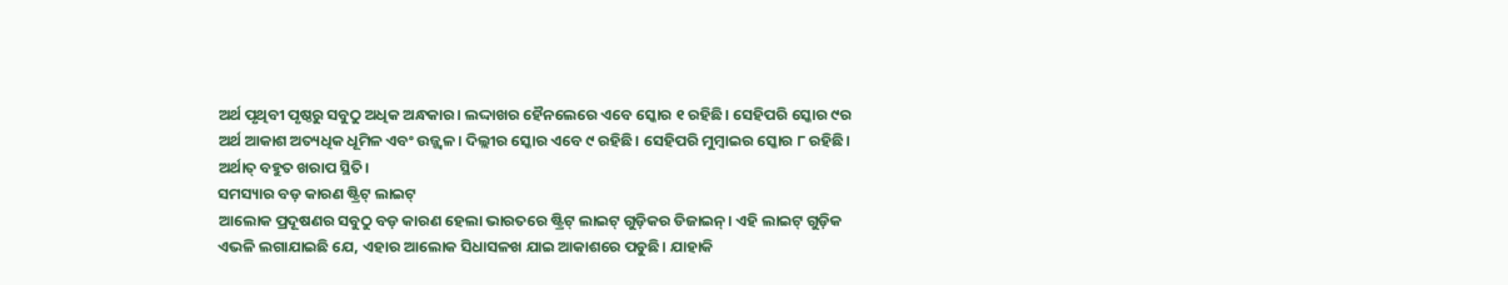ଅର୍ଥ ପୃଥିବୀ ପୃଷ୍ଠରୁ ସବୁଠୁ ଅଧିକ ଅନ୍ଧକାର। ଲଦ୍ଦାଖର ହୈନଲେରେ ଏବେ ସ୍କୋର ୧ ରହିଛି। ସେହିପରି ସ୍କୋର ୯ର ଅର୍ଥ ଆକାଶ ଅତ୍ୟଧିକ ଧୂମିଳ ଏବଂ ଉଜ୍ଜ୍ଵଳ। ଦିଲ୍ଲୀର ସ୍କୋର ଏବେ ୯ ରହିଛି। ସେହିପରି ମୁମ୍ବାଇର ସ୍କୋର ୮ ରହିଛି। ଅର୍ଥାତ୍ ବହୁତ ଖରାପ ସ୍ଥିତି।
ସମସ୍ୟାର ବଡ଼ କାରଣ ଷ୍ଟ୍ରିଟ୍ ଲାଇଟ୍
ଆଲୋକ ପ୍ରଦୂଷଣର ସବୁଠୁ ବଡ଼ କାରଣ ହେଲା ଭାରତରେ ଷ୍ଟ୍ରିଟ୍ ଲାଇଟ୍ ଗୁଡ଼ିକର ଡିଜାଇନ୍। ଏହି ଲାଇଟ୍ ଗୁଡ଼ିକ ଏଭଳି ଲଗାଯାଇଛି ଯେ, ଏହାର ଆଲୋକ ସିଧାସଳଖ ଯାଇ ଆକାଶରେ ପଡୁଛି। ଯାହାକି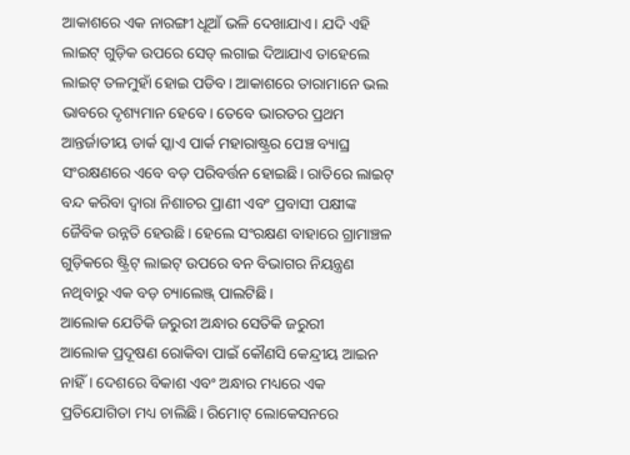ଆକାଶରେ ଏକ ନାରଙ୍ଗୀ ଧୂଆଁ ଭଳି ଦେଖାଯାଏ। ଯଦି ଏହି ଲାଇଟ୍ ଗୁଡ଼ିକ ଉପରେ ସେଡ୍ ଲଗାଇ ଦିଆଯାଏ ତାହେଲେ ଲାଇଟ୍ ତଳମୁହାଁ ହୋଇ ପଡିବ। ଆକାଶରେ ତାରାମାନେ ଭଲ ଭାବରେ ଦୃଶ୍ୟମାନ ହେବେ। ତେବେ ଭାରତର ପ୍ରଥମ ଆନ୍ତର୍ଜାତୀୟ ଡାର୍କ ସ୍କାଏ ପାର୍କ ମହାରାଷ୍ଟ୍ରର ପେଞ୍ଚ ବ୍ୟାଘ୍ର ସଂରକ୍ଷଣରେ ଏବେ ବଡ଼ ପରିବର୍ତ୍ତନ ହୋଇଛି। ରାତିରେ ଲାଇଟ୍ ବନ୍ଦ କରିବା ଦ୍ୱାରା ନିଶାଚର ପ୍ରାଣୀ ଏବଂ ପ୍ରବାସୀ ପକ୍ଷୀଙ୍କ ଜୈବିକ ଉନ୍ନତି ହେଉଛି। ହେଲେ ସଂରକ୍ଷଣ ବାହାରେ ଗ୍ରାମାଞ୍ଚଳ ଗୁଡ଼ିକରେ ଷ୍ଟ୍ରିଟ୍ ଲାଇଟ୍ ଉପରେ ବନ ବିଭାଗର ନିୟନ୍ତ୍ରଣ ନଥିବାରୁ ଏକ ବଡ଼ ଚ୍ୟାଲେଞ୍ଜ୍ ପାଲଟିଛି।
ଆଲୋକ ଯେତିକି ଜରୁରୀ ଅନ୍ଧାର ସେତିକି ଜରୁରୀ
ଆଲୋକ ପ୍ରଦୂଷଣ ରୋକିବା ପାଇଁ କୌଣସି କେନ୍ଦ୍ରୀୟ ଆଇନ ନାହିଁ। ଦେଶରେ ବିକାଶ ଏବଂ ଅନ୍ଧାର ମଧ୍ୟରେ ଏକ ପ୍ରତିଯୋଗିତା ମଧ୍ୟ ଚାଲିଛି। ରିମୋଟ୍ ଲୋକେସନରେ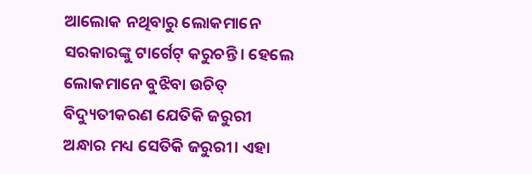ଆଲୋକ ନଥିବାରୁ ଲୋକମାନେ ସରକାରଙ୍କୁ ଟାର୍ଗେଟ୍ କରୁଚନ୍ତି। ହେଲେ ଲୋକମାନେ ବୁଝିବା ଉଚିତ୍ ବିଦ୍ୟୁତୀକରଣ ଯେତିକି ଜରୁରୀ ଅନ୍ଧାର ମଧ୍ୟ ସେତିକି ଜରୁରୀ। ଏହା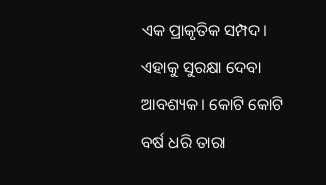ଏକ ପ୍ରାକୃତିକ ସମ୍ପଦ। ଏହାକୁ ସୁରକ୍ଷା ଦେବା ଆବଶ୍ୟକ। କୋଟି କୋଟି ବର୍ଷ ଧରି ତାରା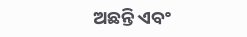ଅଛନ୍ତି ଏବଂ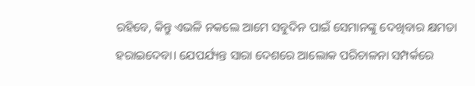ରହିବେ, କିନ୍ତୁ ଏଭଳି ନକଲେ ଆମେ ସବୁଦିନ ପାଇଁ ସେମାନଙ୍କୁ ଦେଖିବାର କ୍ଷମତା ହରାଇଦେବା। ଯେପର୍ଯ୍ୟନ୍ତ ସାରା ଦେଶରେ ଆଲୋକ ପରିଚାଳନା ସମ୍ପର୍କରେ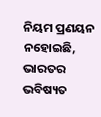ନିୟମ ପ୍ରଣୟନ ନହୋଇଛି, ଭାରତର ଭବିଷ୍ୟତ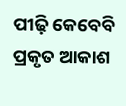ପୀଢ଼ି କେବେବି ପ୍ରକୃତ ଆକାଶ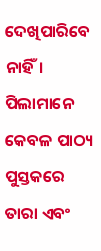ଦେଖିପାରିବେ ନାହିଁ। ପିଲାମାନେ କେବଳ ପାଠ୍ୟ ପୁସ୍ତକରେ ତାରା ଏବଂ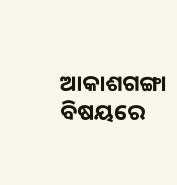ଆକାଶଗଙ୍ଗା ବିଷୟରେ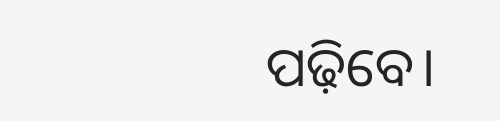ପଢ଼ିବେ।